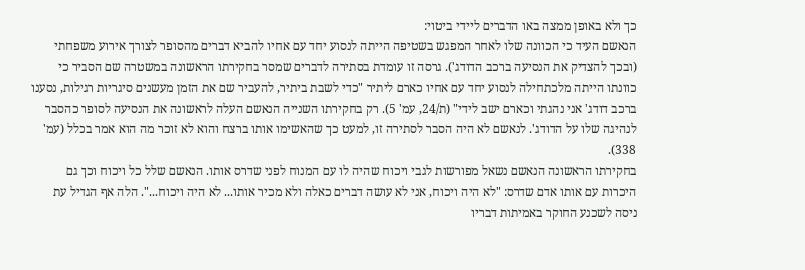כך ולא באופן ממצה באו הדברים ליידי ביטוי:
הנאשם העיד כי הכוונה שלו לאחר המפגש בשטיפה הייתה לנסוע יחד עם אחיו להביא דברים מהסופר לצורך אירוע משפחתי (ובכך להצדיק את הנסיעה ברכב הדודג'). גרסה זו עומדת בסתירה לדברים שמסר בחקירתו הראשונה במשטרה שם הסביר כי כוונתו הייתה מלכתחילה לנסוע יחד עם אחיו כארם ליתיר "כדי לשבת ביתיר, להעביר שם את הזמן מעשנים סיגריות רגילות, נסענו ברכב דודג' אני נהגתי וכארם ישב לידי" (ת/24, עמ' 5). רק בחקירתו השנייה הנאשם העלה לראשונה את הנסיעה לסופר כהסבר לנהיגה שלו על הדודג'. לנאשם לא היה הסבר לסתירה זו, למעט כך שהאשימו אותו ברצח והוא לא זוכר מה הוא אמר בכלל (עמ' 338).
בחקירתו הראשונה הנאשם נשאל מפורשות לגבי ויכוח שהיה לו עם המנוח לפני שדרס אותו. הנאשם שלל כל ויכוח וכך גם היכרות עם אותו אדם שדרס: "לא היה ויכוח, אני לא עושה דברים כאלה ולא מכיר אותו... לא היה ויכוח...". הלה אף הגדיל עת ניסה לשכנע החוקר באמיתות דבריו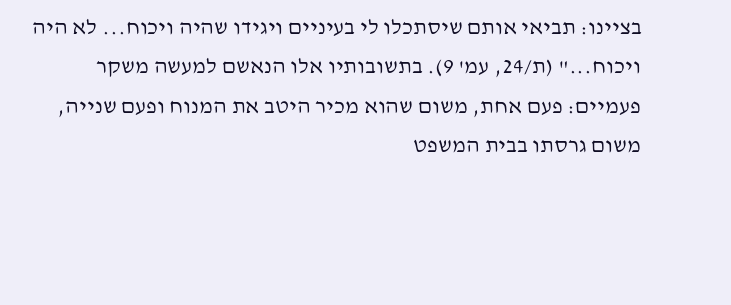בציינו: תביאי אותם שיסתכלו לי בעיניים ויגידו שהיה ויכוח... לא היה ויכוח..." (ת/24, עמ' 9). בתשובותיו אלו הנאשם למעשה משקר פעמיים: פעם אחת, משום שהוא מכיר היטב את המנוח ופעם שנייה, משום גרסתו בבית המשפט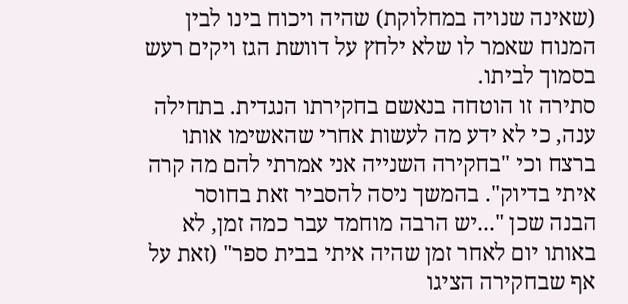(שאינה שנויה במחלוקת) שהיה ויכוח בינו לבין המנוח שאמר לו שלא ילחץ על דוושת הגז ויקים רעש בסמוך לביתו.
סתירה זו הוטחה בנאשם בחקירתו הנגדית. בתחילה ענה, כי לא ידע מה לעשות אחרי שהאשימו אותו ברצח וכי "בחקירה השנייה אני אמרתי להם מה קרה איתי בדיוק". בהמשך ניסה להסביר זאת בחוסר הבנה שכן "...יש הרבה מוחמד עבר כמה זמן, לא באותו יום לאחר זמן שהיה איתי בבית ספר" (זאת על אף שבחקירה הציגו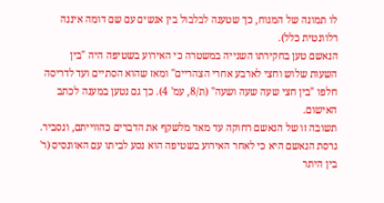לו תמונה של המנוח, כך שטענה לבלבול בין אנשים עם שם דומה איננה רלוונטית כלל).
הנאשם טען בחקירתו השנייה במשטרה כי האירוע בשטיפה היה "בין השעות שלוש וחצי לארבע אחרי הצהריים" ומאז שהוא הסתיים ועד לדריסה חלפו "בין חצי שעה שעה ושעה" (ת/8, עמ' 4). כך גם נטען במענה לכתב האישום.
תשובה זו של הנאשם רחוקה עד מאד מלשקף את הדברים כהווייתם, ונסביר.
גרסת הנאשם היא כי לאחר האירוע בשטיפה הוא נסע לביתו עם האוונסיס (ר' בין היתר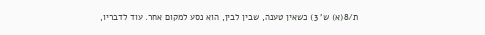ת/8(א) ש' 3) כשאין טענה, שבין לבין, הוא נסע למקום אחר. עוד לדבריו,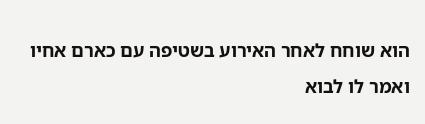הוא שוחח לאחר האירוע בשטיפה עם כארם אחיו ואמר לו לבוא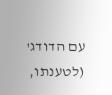עם הדודג' (לטענתו,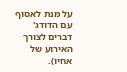על מנת לאסוף עם הדודג' דברים לצורך האירוע של אחיו).